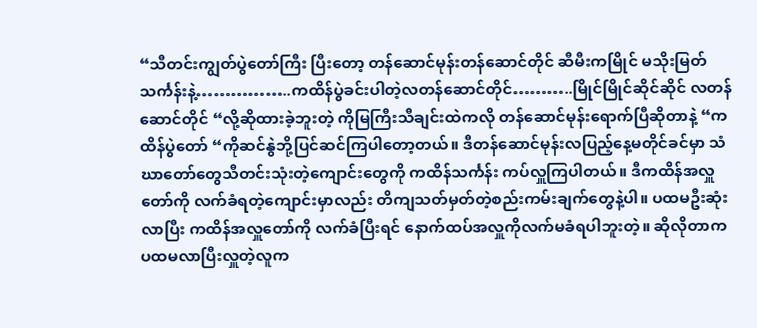“သီတင်းကျွတ်ပွဲတော်ကြီး ပြီးတော့ တန်ဆောင်မုန်းတန်ဆောင်တိုင် ဆီမီးကမြိုင် မသိုးမြတ်သင်္ကန်းနဲ့……………..ကထိန်ပွဲခင်းပါတဲ့လတန်ဆောင်တိုင်………..မြိုင်မြိုင်ဆိုင်ဆိုင် လတန်ဆောင်တိုင် “လို့ဆိုထားခဲ့ဘူးတဲ့ ကိုမြကြီးသီချင်းထဲကလို တန်ဆောင်မုန်းရောက်ပြီဆိုတာနဲ့ “ကထိန်ပွဲတော် “ကိုဆင်နွဲဘို့ပြင်ဆင်ကြပါတော့တယ်။ ဒီတန်ဆောင်မုန်းလပြည့်နေ့မတိုင်ခင်မှာ သံဃာတော်တွေသီတင်းသုံးတဲ့ကျောင်းတွေကို ကထိန်သင်္ကန်း ကပ်လှူကြပါတယ်။ ဒီကထိန်အလှူတော်ကို လက်ခံရတဲ့ကျောင်းမှာလည်း တိကျသတ်မှတ်တဲ့စည်းကမ်းချက်တွေနဲ့ပါ။ ပထမဦးဆုံးလာပြီး ကထိန်အလှူတော်ကို လက်ခံပြီးရင် နောက်ထပ်အလှူကိုလက်မခံရပါဘူးတဲ့။ ဆိုလိုတာက ပထမလာပြီးလှူတဲ့လူက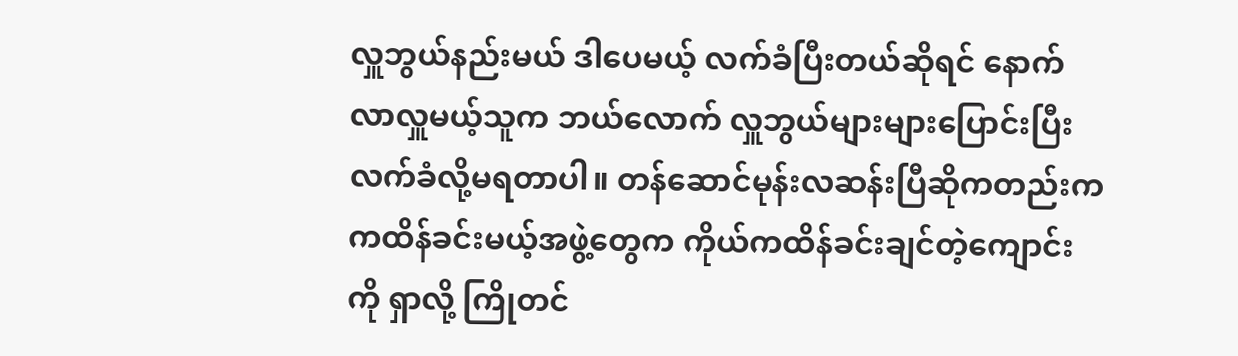လှူဘွယ်နည်းမယ် ဒါပေမယ့် လက်ခံပြီးတယ်ဆိုရင် နောက်လာလှူမယ့်သူက ဘယ်လောက် လှူဘွယ်များများပြောင်းပြီးလက်ခံလို့မရတာပါ။ တန်ဆောင်မုန်းလဆန်းပြီဆိုကတည်းက ကထိန်ခင်းမယ့်အဖွဲ့တွေက ကိုယ်ကထိန်ခင်းချင်တဲ့ကျောင်းကို ရှာလို့ ကြိုတင်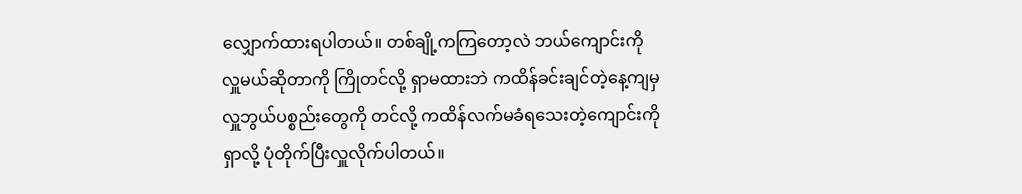လျှောက်ထားရပါတယ်။ တစ်ချို့ကကြတော့လဲ ဘယ်ကျောင်းကို လှူမယ်ဆိုတာကို ကြိုတင်လို့ ရှာမထားဘဲ ကထိန်ခင်းချင်တဲ့နေ့ကျမှ လှူဘွယ်ပစ္စည်းတွေကို တင်လို့ ကထိန်လက်မခံရသေးတဲ့ကျောင်းကို ရှာလို့ ပုံတိုက်ပြီးလှူလိုက်ပါတယ်။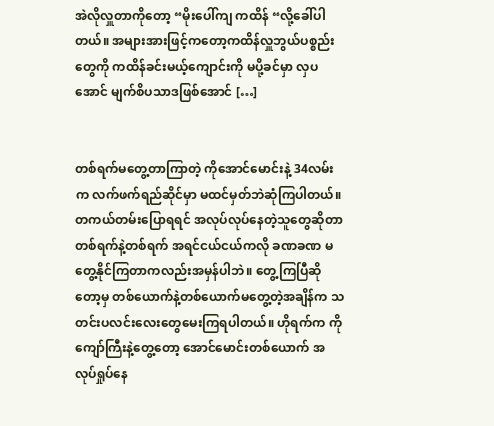အဲလိုလှူတာကိုတော့ “မိုးပေါ်ကျ ကထိန် “လို့ခေါ်ပါတယ်။ အများအားဖြင့်ကတော့ကထိန်လှူဘွယ်ပစ္စည်းတွေကို ကထိန်ခင်းမယ့်ကျောင်းကို မပို့ခင်မှာ လှပအောင် မျက်စိပသာဒဖြစ်အောင် […]


တစ်ရက်မတွေ့တာကြာတဲ့ ကိုအောင်မောင်းနဲ့ 34လမ်းက လက်ဖက်ရည်ဆိုင်မှာ မထင်မှတ်ဘဲဆုံကြပါတယ်။ တကယ်တမ်းပြောရရင် အလုပ်လုပ်နေတဲ့သူတွေဆိုတာ တစ်ရက်နဲ့တစ်ရက် အရင်ငယ်ငယ်ကလို ခဏခဏ မတွေ့နိုင်ကြတာကလည်းအမှန်ပါဘဲ။ တွေ့ကြပြီဆိုတော့မှ တစ်ယောက်နဲ့တစ်ယောက်မတွေ့တဲ့အချိန်က သတင်းပလင်းလေးတွေမေးကြရပါတယ်။ ဟိုရက်က ကိုကျော်ကြီးနဲ့တွေ့တော့ အောင်မောင်းတစ်ယောက် အလုပ်ရှုပ်နေ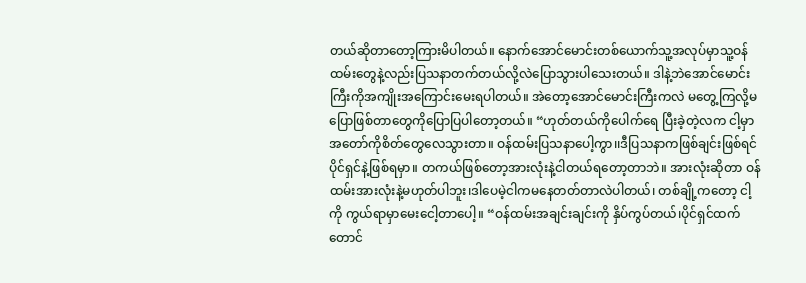တယ်ဆိုတာတော့ကြားမိပါတယ်။ နောက်အောင်မောင်းတစ်ယောက်သူ့အလုပ်မှာသူ့ဝန်ထမ်းတွေနဲ့လည်းပြသနာတက်တယ်လို့လဲပြောသွားပါသေးတယ်။ ဒါနဲ့ဘဲအောင်မောင်းကြီးကိုအကျိုးအကြောင်းမေးရပါတယ်။ အဲတော့အောင်မောင်းကြီးကလဲ မတွေ့ကြလို့မပြောဖြစ်တာတွေကိုပြောပြပါတော့တယ်။ “ဟုတ်တယ်ကိုပေါက်ရေ ပြီးခဲ့တဲ့လက ငါ့မှာအတော်ကိုစိတ်တွေလေသွားတာ။ ဝန်ထမ်းပြသနာပေါ့ကွာ၊၊ဒီပြသနာကဖြစ်ချင်းဖြစ်ရင် ပိုင်ရှင်နဲ့ဖြစ်ရမှာ။ တကယ်ဖြစ်တော့အားလုံးနဲ့ငါတယ်ရတော့တာဘဲ။ အားလုံးဆိုတာ ဝန်ထမ်းအားလုံးနဲ့မဟုတ်ပါဘူး၊ဒါပေမဲ့ငါကမနေတတ်တာလဲပါတယ်၊ တစ်ချို့ကတော့ ငါ့ကို ကွယ်ရာမှာမေးငေါ့တာပေါ့။ “ဝန်ထမ်းအချင်းချင်းကို နှိပ်ကွပ်တယ်၊ပိုင်ရှင်ထက်တောင်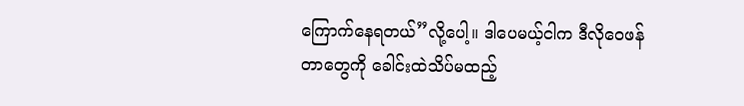ကြောက်နေရတယ်”လို့ပေါ့။ ဒါပေမယ့်ငါက ဒီလိုဝေဖန်တာတွေကို ခေါင်းထဲသိပ်မထည့်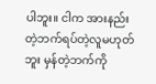ပါဘူး။ ငါက အားနည်းတဲ့ဘက်ရပ်တဲ့လူမဟုတ်ဘူး မှန်တဲ့ဘက်ကို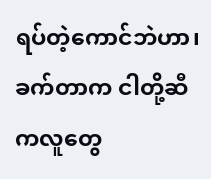ရပ်တဲ့ကောင်ဘဲဟာ၊ ခက်တာက ငါတို့ဆီကလူတွေ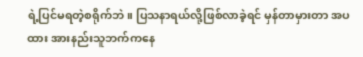ရဲ့ပြင်မရတဲ့စရိုက်ဘဲ။ ပြသနာရယ်လို့ဖြစ်လာခဲ့ရင် မှန်တာမှားတာ အပထား အားနည်းသူဘက်ကနေ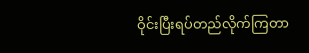ဝိုင်းပြီးရပ်တည်လိုက်ကြတာ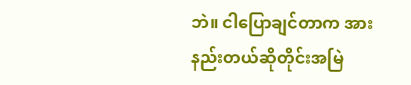ဘဲ။ ငါပြောချင်တာက အားနည်းတယ်ဆိုတိုင်းအမြဲ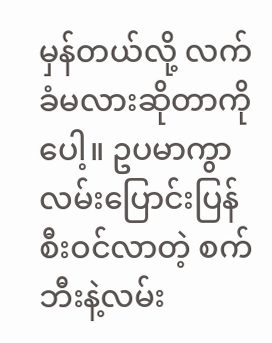မှန်တယ်လို့ လက်ခံမလားဆိုတာကိုပေါ့။ ဥပမာကွာ လမ်းပြောင်းပြန်စီးဝင်လာတဲ့ စက်ဘီးနဲ့လမ်း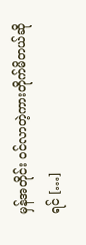မှန်အတိုင်း ဝင်လာတဲ့ကားတိုက်မိတယ်ဆိုရင် […]